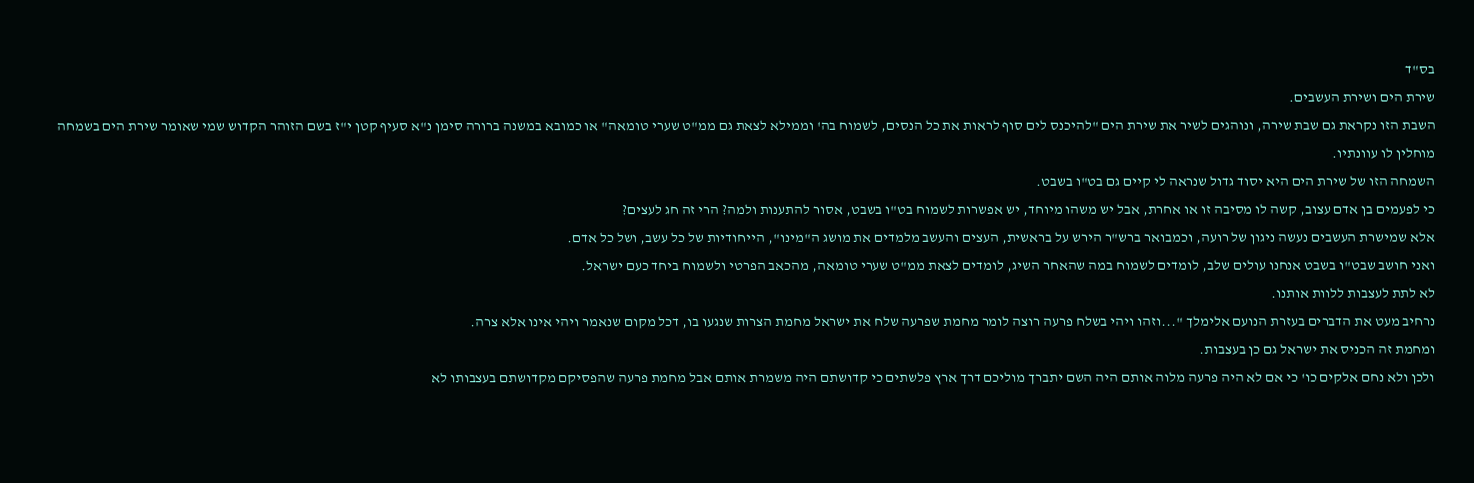בס"ד
שירת הים ושירת העשבים.
השבת הזו נקראת גם שבת שירה, ונוהגים לשיר את שירת הים "להיכנס לים סוף לראות את כל הנסים, לשמוח בה' וממילא לצאת גם ממ"ט שערי טומאה" או כמובא במשנה ברורה סימן נ"א סעיף קטן י"ז בשם הזוהר הקדוש שמי שאומר שירת הים בשמחה מוחלין לו עוונתיו.
השמחה הזו של שירת הים היא יסוד גדול שנראה לי קיים גם בט"ו בשבט.
כי לפעמים בן אדם עצוב, קשה לו מסיבה זו או אחרת, אבל יש משהו מיוחד, יש אפשרות לשמוח בט"ו בשבט, אסור להתענות ולמה? הרי זה חג לעצים?
אלא שמישרת העשבים נעשה ניגון של רועה, וכמבואר ברש"ר הירש על בראשית, העצים והעשב מלמדים את מושג ה"מינו", הייחודיות של כל עשב, ושל כל אדם.
ואני חושב שבט"ו בשבט אנחנו עולים שלב, לומדים לשמוח במה שהאחר השיג, לומדים לצאת ממ"ט שערי טומאה, מהכאב הפרטי ולשמוח ביחד כעם ישראל.
לא לתת לעצבות ללוות אותנו.
נרחיב מעט את הדברים בעזרת הנועם אלימלך "...וזהו ויהי בשלח פרעה רוצה לומר מחמת שפרעה שלח את ישראל מחמת הצרות שנגעו בו, דכל מקום שנאמר ויהי אינו אלא צרה.
ומחמת זה הכניס את ישראל גם כן בעצבות.
ולכן ולא נחם אלקים כו' כי אם לא היה פרעה מלוה אותם היה השם יתברך מוליכם דרך ארץ פלשתים כי קדושתם היה משמרת אותם אבל מחמת פרעה שהפסיקם מקדושתם בעצבותו לא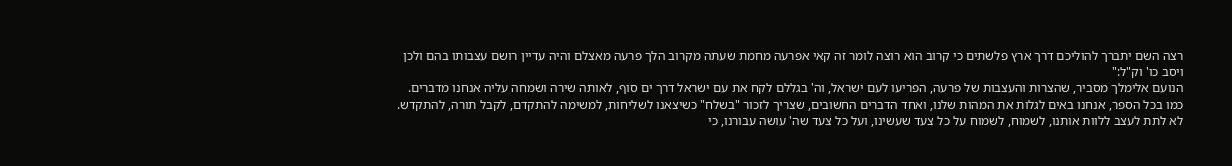רצה השם יתברך להוליכם דרך ארץ פלשתים כי קרוב הוא רוצה לומר זה קאי אפרעה מחמת שעתה מקרוב הלך פרעה מאצלם והיה עדיין רושם עצבותו בהם ולכן ויסב כו' וק"ל:"
הנועם אלימלך מסביר, שהצרות והעצבות של פרעה, הפריעו לעם ישראל, וה' בגללם לקח את עם ישראל דרך ים סוף, לאותה שירה ושמחה עליה אנחנו מדברים.
כמו בכל הספר, אנחנו באים לגלות את המהות שלנו, ואחד הדברים החשובים, שצריך לזכור "בשלח" כשיצאנו לשליחות, למשימה להתקדם, לקבל תורה, להתקדש.
לא לתת לעצב ללוות אותנו, לשמוח, לשמוח על כל צעד שעשינו, ועל כל צעד שה' עושה עבורנו, כי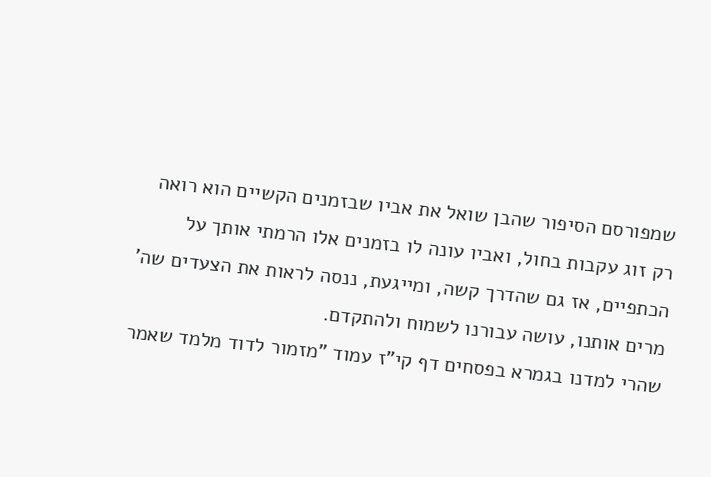שמפורסם הסיפור שהבן שואל את אביו שבזמנים הקשיים הוא רואה רק זוג עקבות בחול, ואביו עונה לו בזמנים אלו הרמתי אותך על הכתפיים, אז גם שהדרך קשה, ומייגעת, ננסה לראות את הצעדים שה' מרים אותנו, עושה עבורנו לשמוח ולהתקדם.
שהרי למדנו בגמרא בפסחים דף קי"ז עמוד "מזמור לדוד מלמד שאמר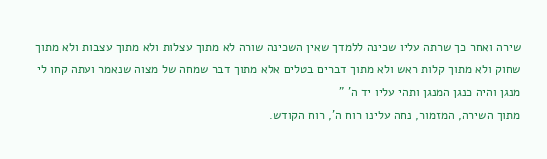שירה ואחר כך שרתה עליו שכינה ללמדך שאין השכינה שורה לא מתוך עצלות ולא מתוך עצבות ולא מתוך שחוק ולא מתוך קלות ראש ולא מתוך דברים בטלים אלא מתוך דבר שמחה של מצוה שנאמר ועתה קחו לי מנגן והיה כנגן המנגן ותהי עליו יד ה' "
מתוך השירה, המזמור, נחה עלינו רוח ה', רוח הקודש.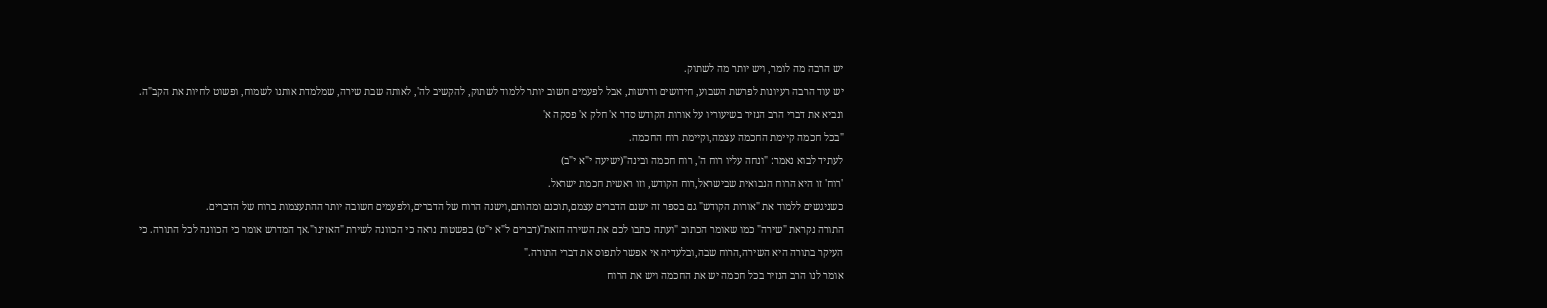יש הרבה מה לומר, ויש יותר מה לשתוק.
יש עוד הרבה רעיונות לפרשת השבוע, חידושים ודרשות, אבל לפעמים חשוב יותר ללמוד לשתוק, להקשיב לה', לאותה שבת שירה, שמלמדת אותנו לשמוח, ופשוט לחיות את הקב"ה.
ונביא את דברי הרב הנזיר בשיעוריו על אורות הקודש סדר א' חלק א' פסקה א'
"בכל חכמה קיימת החכמה עצמה,וקיימת רוח החכמה.
לעתיד לבוא נאמר: "ונחה עליו רוח ה', רוח חכמה ובינה"(ישיעה י"א י"ב)
'רוח' זו היא הרוח הנבואית שבישראל,רוח הקודש, וזו ראשית חכמת ישראל.
כשניגשים ללמוד את "אורות הקודש" גם בספר זה ישנם הדברים עצמם,תוכנם ומהותם,וישנה הרוח של הדברים,ולפעמים חשובה יותר ההתעצמות ברוח של הדברים.
התורה נקראת "שירה" כמו שאומר הכתוב "ועתה כתבו לכם את השירה הזאת"(דברים ל"א י"ט) בפשטות נראה כי הכוונה לשירת "האזינו".אך המדרש אומר כי הכוונה לכל התורה. כי העיקר בתורה היא השירה,הרוח שבה,ובלעדיה אי אפשר לתפוס את דברי התורה."
אומר לנו הרב הנזיר בכל חכמה יש את החכמה ויש את הרוח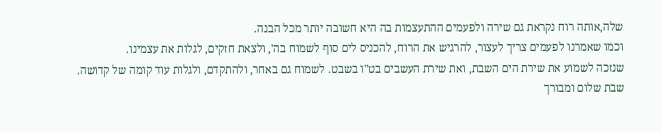שלה,אותה רוח נקראת גם שירה ולפעמים ההתעצמות בה היא חשובה יותר מכל הבנה.
וכמו שאמרנו לפעמים צריך לעצור, להרגיש את הרוח, להכניס לים סוף לשמוח בה', ולצאת חזקים, לגלות את עצמינו.
שנזכה לשמוע את שירת הים השבת, ואת שירת העשבים בט"ו בשבט. לשמוח גם באחר, ולהתקדם, ולגלות עוד קומה של קדושה.
שבת שלום ומבורך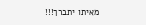מאיתו יתברך!!!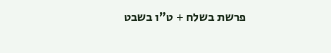פרשת בשלח + ט"ו בשבט